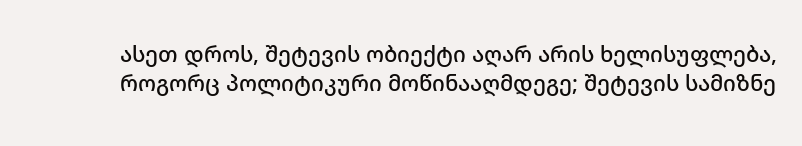ასეთ დროს, შეტევის ობიექტი აღარ არის ხელისუფლება, როგორც პოლიტიკური მოწინააღმდეგე; შეტევის სამიზნე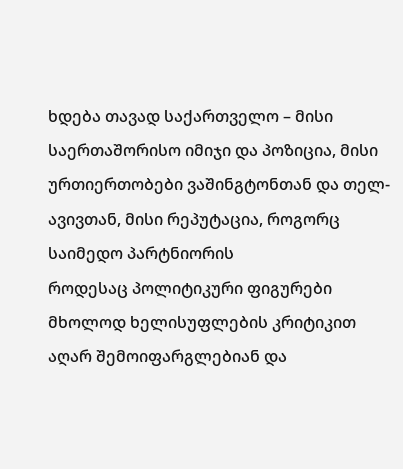ხდება თავად საქართველო – მისი საერთაშორისო იმიჯი და პოზიცია, მისი ურთიერთობები ვაშინგტონთან და თელ-ავივთან, მისი რეპუტაცია, როგორც საიმედო პარტნიორის
როდესაც პოლიტიკური ფიგურები მხოლოდ ხელისუფლების კრიტიკით აღარ შემოიფარგლებიან და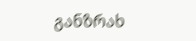განზრახ